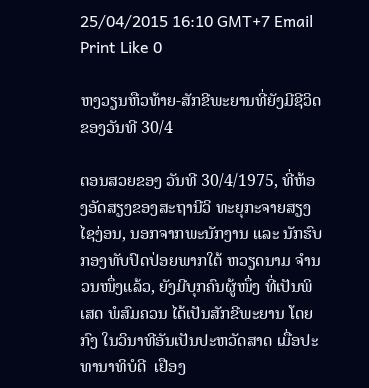25/04/2015 16:10 GMT+7 Email Print Like 0

ຫງວຽນຫືວທ້າຍ-ສັກຂີພະຍານທີ່ຍັງມີຊີວິດຂອງວັນທີ 30/4

ຕອນສວຍຂອງ ວັນທີ 30/4/1975, ທີ່ຫ້ອງອັດສຽງຂອງສະຖານີວິ ທະຍຸກະຈາຍສຽງ ໄຊງ່ອນ, ນອກຈາກພະນັກງານ ແລະ ນັກຮົບ ກອງທັບປົດປ່ອຍພາກໃຕ້ ຫວຽດນາມ ຈໍານວນໜຶ່ງແລ້ວ, ຍັງມີບຸກຄົນຜູ້ໜຶ່ງ ທີ່ເປັນພິເສດ ພໍສົມຄວນ ໄດ້ເປັນສັກຂີພະຍານ ໂດຍກົງ ໃນວິນາທີອັນເປັນປະຫວັດສາດ ເມື່ອປະທານາທິບໍດີ  ເຢືອງ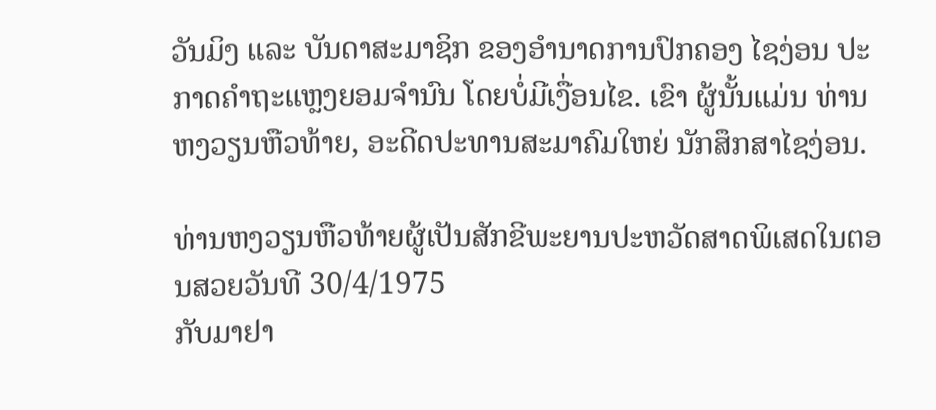ວັນມິງ ແລະ ບັນດາສະມາຊິກ ຂອງອຳນາດການປົກຄອງ ໄຊງ່ອນ ປະກາດຄຳຖະແຫຼງຍອມຈຳນົນ ໂດຍບ່ໍມີເງື່ອນໄຂ. ເຂົາ ຜູ້ນັ້ນແມ່ນ ທ່ານ ຫງວຽນຫືວທ້າຍ, ອະດີດປະທານສະມາຄົມໃຫຍ່ ນັກສຶກສາໄຊງ່ອນ.

ທ່ານຫງວຽນຫືວທ້າຍຜູ້ເປັນສັກຂີພະຍານປະຫວັດສາດພິເສດໃນຕອນສວຍວັນທີ 30/4/1975
ກັບມາຢາ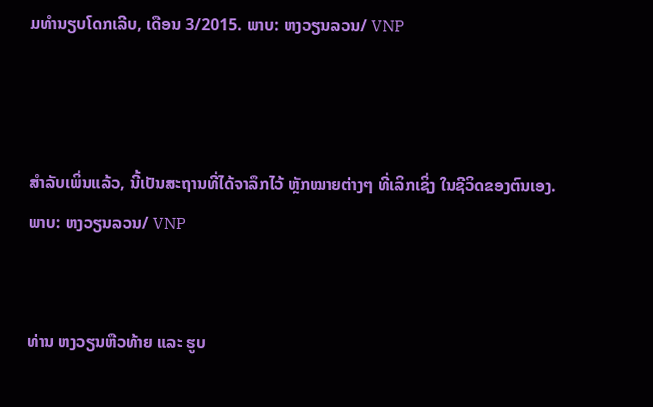ມທຳນຽບໂດກເລີບ, ເດືອນ 3/2015. ພາບ: ຫງວຽນລວນ/ VNP



ສຳລັບເພິ່ນແລ້ວ, ນີ້ເປັນສະຖານທີ່ໄດ້ຈາລຶກໄວ້ ຫຼັກໝາຍຕ່າງໆ ທີ່ເລິກເຊິ່ງ ໃນຊີວິດຂອງຕົນເອງ. ພາບ: ຫງວຽນລວນ/ VNP


ທ່ານ ຫງວຽນຫືວທ້າຍ ແລະ ຮູບ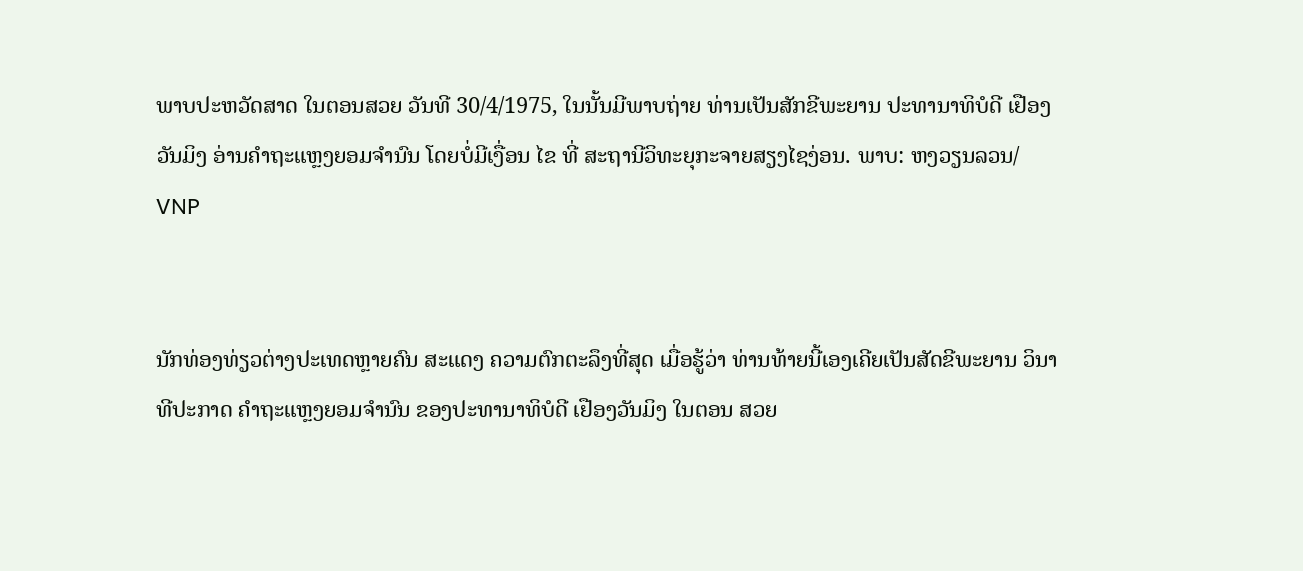ພາບປະຫວັດສາດ ໃນຕອນສວຍ ວັນທີ 30/4/1975, ໃນນັ້ນມີພາບຖ່າຍ ທ່ານເປັນສັກຂີພະຍານ ປະທານາທິບໍດີ ເຢືອງວັນມິງ ອ່ານຄຳຖະແຫຼງຍອມຈຳນົນ ໂດຍບໍ່ມີເງື່ອນ ໄຂ ທີ່ ສະຖານີວິທະຍຸກະຈາຍສຽງໄຊງ່ອນ. ພາບ: ຫງວຽນລວນ/ VNP


ນັກທ່ອງທ່ຽວຕ່າງປະເທດຫຼາຍຄົນ ສະແດງ ຄວາມຕົກຕະລຶງທີ່ສຸດ ເມື່ອຮູ້ວ່າ ທ່ານທ້າຍນີ້ເອງເຄີຍເປັນສັດຂີພະຍານ ວິນາທີປະກາດ ຄຳຖະແຫຼງຍອມຈຳນົນ ຂອງປະທານາທິບໍດີ ເຢືອງວັນມິງ ໃນຕອນ ສວຍ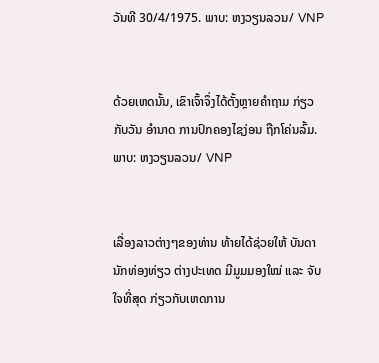ວັນທີ 30/4/1975. ພາບ: ຫງວຽນລວນ/ VNP


ດ້ວຍເຫດນັ້ນ, ເຂົາເຈົ້າຈຶ່ງໄດ້ຕັ້ງຫຼາຍຄຳຖາມ ກ່ຽວກັບວັນ ອຳນາດ ການປົກຄອງໄຊງ່ອນ ຖືກໂຄ່ນລົ້ມ. ພາບ: ຫງວຽນລວນ/ VNP


ເລື່ອງລາວຕ່າງໆຂອງທ່ານ ທ້າຍໄດ້ຊ່ວຍໃຫ້ ບັນດານັກທ່ອງທ່ຽວ ຕ່າງປະເທດ ມີມູມມອງໃໝ່ ແລະ ຈັບໃຈທີ່ສຸດ ກ່ຽວກັບເຫດການ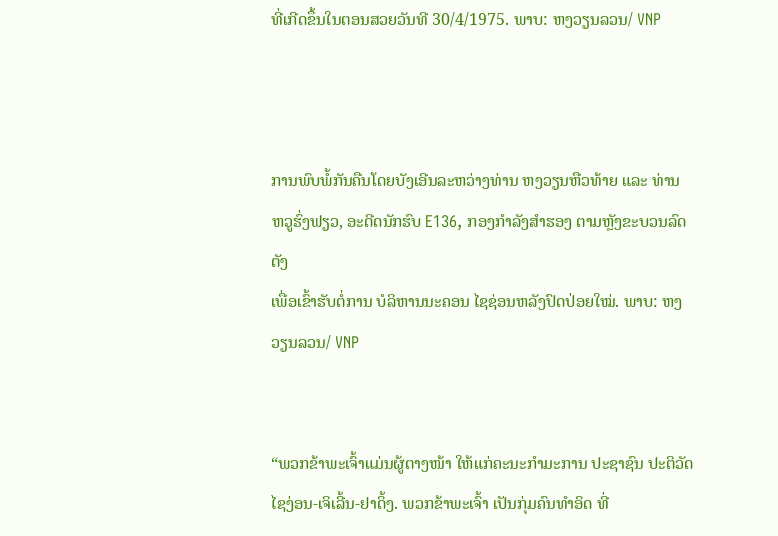ທີ່ເກີດຂຶ້ນໃນຕອນສວຍວັນທີ 30/4/1975. ພາບ: ຫງວຽນລວນ/ VNP



ການພົບພໍ້ກັນຄືນໂດຍບັງເອີນລະຫວ່າງທ່ານ ຫງວຽນຫືວທ້າຍ ແລະ ທ່ານ ຫວູຮົ່ງຟຽວ, ອະດີດນັກຮົບ E136, ກອງກໍາລັງສຳຮອງ ຕາມຫຼັງຂະບວນລົດຕັງ
ເພື່ອເຂົ້າຮັບຕໍ່ການ ບໍລິຫານນະຄອນ ໄຊຊ່ອນຫລັງປົດປ່ອຍໃໝ່. ພາບ: ຫງວຽນລວນ/ VNP


“ພວກຂ້າພະເຈົ້າແມ່ນຜູ້ຕາງໜ້າ ໃຫ້ແກ່ຄະນະກຳມະການ ປະຊາຊົນ ປະຕິວັດໄຊງ່ອນ-ເຈິເລີ້ນ-ຢາດິ້ງ. ພວກຂ້າພະເຈົ້າ ເປັນກຸ່ມຄົນທຳອິດ ທີ່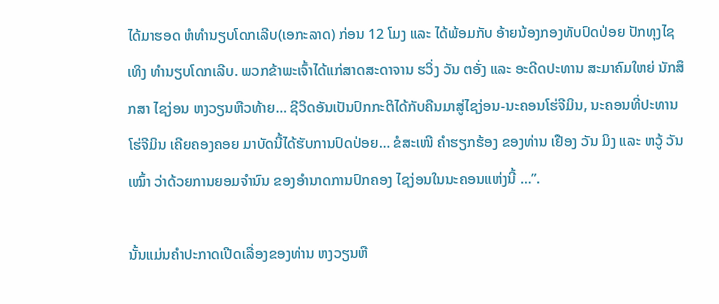ໄດ້ມາຮອດ ຫໍທຳນຽບໂດກເລີບ(ເອກະລາດ) ກ່ອນ 12 ໂມງ ແລະ ໄດ້ພ້ອມກັບ ອ້າຍນ້ອງກອງທັບປົດປ່ອຍ ປັກທຸງໄຊ ເທິງ ທຳນຽບໂດກເລີບ. ພວກຂ້າພະເຈົ້າໄດ້ແກ່ສາດສະດາຈານ ຮວິ່ງ ວັນ ຕອັ່ງ ແລະ ອະດີດປະທານ ສະມາຄົມໃຫຍ່ ນັກສຶກສາ ໄຊງ່ອນ ຫງວຽນຫືວທ້າຍ… ຊີວິດອັນເປັນປົກກະຕິໄດ້ກັບຄືນມາສູ່ໄຊງ່ອນ-ນະຄອນໂຮ່ຈີມິນ, ນະຄອນທີ່ປະທານ ໂຮ່ຈີມິນ ເຄີຍຄອງຄອຍ ມາບັດນີ້ໄດ້ຮັບການປົດປ່ອຍ… ຂໍສະເໜີ ຄຳຮຽກຮ້ອງ ຂອງທ່ານ ເຢືອງ ວັນ ມິງ ແລະ ຫວູ້ ວັນ ເໝົ້າ ວ່າດ້ວຍການຍອມຈຳນົນ ຂອງອຳນາດການປົກຄອງ ໄຊງ່ອນໃນນະຄອນແຫ່ງນີ້ …”.

ນັ້ນແມ່ນຄໍາປະກາດເປີດເລື່ອງຂອງທ່ານ ຫງວຽນຫື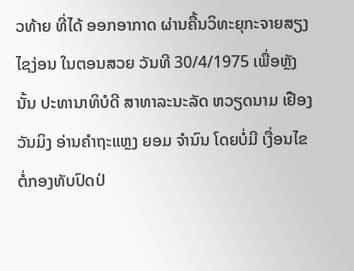ວທ້າຍ ທີ່ໄດ້ ອອກອາກາດ ຜ່ານຄື້ນວິທະຍຸກະຈາຍສຽງ ໄຊງ່ອນ ໃນຕອນສວຍ ວັນທີ 30/4/1975 ເພື່ອຫຼັງນັ້ນ ປະທານາທິບໍດີ ສາທາລະນະລັດ ຫວຽດນາມ ເຢືອງວັນມິງ ອ່ານຄຳຖະແຫຼງ ຍອມ ຈຳນົນ ໂດຍບ່ໍມີ ເງື່ອນໄຂ ຕ່ໍກອງທັບປົດປ່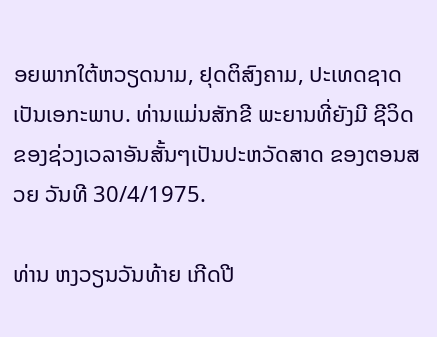ອຍພາກໃຕ້ຫວຽດນາມ, ຢຸດຕິສົງຄາມ, ປະເທດຊາດເປັນເອກະພາບ. ທ່ານແມ່ນສັກຂີ ພະຍານທີ່ຍັງມີ ຊີວິດ ຂອງຊ່ວງເວລາອັນສັ້ນໆເປັນປະຫວັດສາດ ຂອງຕອນສວຍ ວັນທີ 30/4/1975.

ທ່ານ ຫງວຽນວັນທ້າຍ ເກີດປີ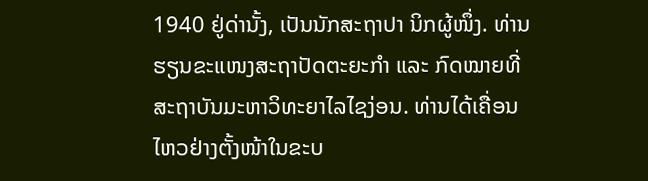1940 ຢູ່ດ່ານັ້ງ, ເປັນນັກສະຖາປາ ນິກຜູ້ໜຶ່ງ. ທ່ານຮຽນຂະແໜງສະຖາປັດຕະຍະກຳ ແລະ ກົດໝາຍທີ່ ສະຖາບັນມະຫາວິທະຍາໄລໄຊງ່ອນ. ທ່ານໄດ້ເຄື່ອນໄຫວຢ່າງຕັ້ງໜ້າໃນຂະບ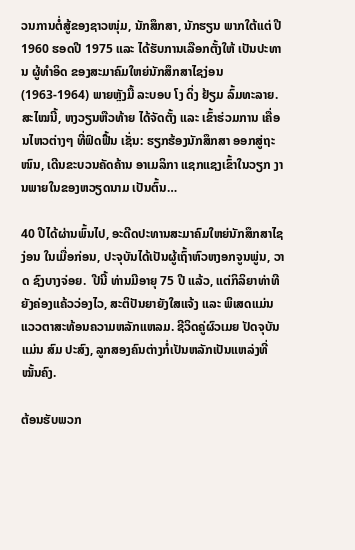ວນການຕ່ໍສູ້ຂອງຊາວໜຸ່ມ, ນັກສຶກສາ, ນັກຮຽນ ພາກໃຕ້ແຕ່ ປີ 1960 ຮອດປີ 1975 ແລະ ໄດ້ຮັບການເລືອກຕັ້ງໃຫ້ ເປັນປະທານ ຜູ້ທຳອິດ ຂອງສະມາຄົມໃຫຍ່ນັກສຶກສາໄຊງ່ອນ (1963-1964) ພາຍຫຼັງມື້ ລະບອບ ໂງ ດິ່ງ ຢ້ຽມ ລົ້ມທະລາຍ. ສະໄໝນີ້, ຫງວຽນຫືວທ້າຍ ໄດ້ຈັດຕັ້ງ ແລະ ເຂົ້າຮ່ວມການ ເຄື່ອນໄຫວຕ່າງໆ ທີ່ຟົດຟື້ນ ເຊັ່ນ: ຮຽກຮ້ອງນັກສຶກສາ ອອກສູ່ຖະ ໜົນ, ເດີນຂະບວນຄັດຄ້ານ ອາເມລິກາ ແຊກແຊງເຂົ້າໃນວຽກ ງານພາຍໃນຂອງຫວຽດນາມ ເປັນຕົ້ນ…

40 ປີໄດ້ຜ່ານພົ້ນໄປ, ອະດີດປະທານສະມາຄົມໃຫຍ່ນັກສຶກສາໄຊງ່ອນ ໃນເມື່ອກ່ອນ, ປະຈຸບັນໄດ້ເປັນຜູ້ເຖົ້າຫົວຫງອກຈູນພູ່ນ, ວາດ ຊົງບາງຈ່ອຍ.  ປີນີ້ ທ່ານມີອາຍຸ 75 ປີ ແລ້ວ, ແຕ່ກິລິຍາທ່າທີຍັງຄ່ອງແຄ້ວວ່ອງໄວ, ສະຕິປັນຍາຍັງໃສແຈ້ງ ແລະ ພິເສດແມ່ນແວວຕາສະທ້ອນຄວາມຫລັກແຫລມ. ຊີວິດຄູ່ຜົວເມຍ ປັດຈຸບັນແມ່ນ ສົມ ປະສົງ, ລູກສອງຄົນຕ່າງກ່ໍເປັນຫລັກເປັນແຫລ່ງທີ່ໝັ້ນຄົງ.

ຕ້ອນຮັບພວກ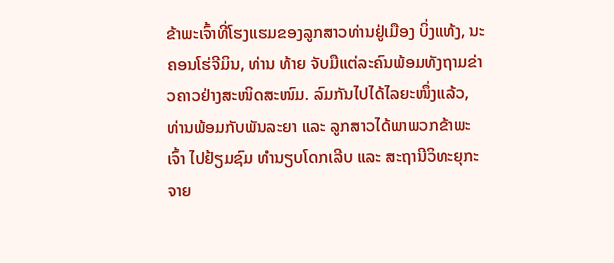ຂ້າພະເຈົ້າທີ່ໂຮງແຮມຂອງລູກສາວທ່ານຢູ່ເມືອງ ບິ່ງແທ້ງ, ນະຄອນໂຮ່ຈີມິນ, ທ່ານ ທ້າຍ ຈັບມືແຕ່ລະຄົນພ້ອມທັງຖາມຂ່າວຄາວຢ່າງສະໜິດສະໜົມ. ລົມກັນໄປໄດ້ໄລຍະໜຶ່ງແລ້ວ, ທ່ານພ້ອມກັບພັນລະຍາ ແລະ ລູກສາວໄດ້ພາພວກຂ້າພະເຈົ້າ ໄປຢ້ຽມຊົມ ທຳນຽບໂດກເລີບ ແລະ ສະຖານີວິທະຍຸກະຈາຍ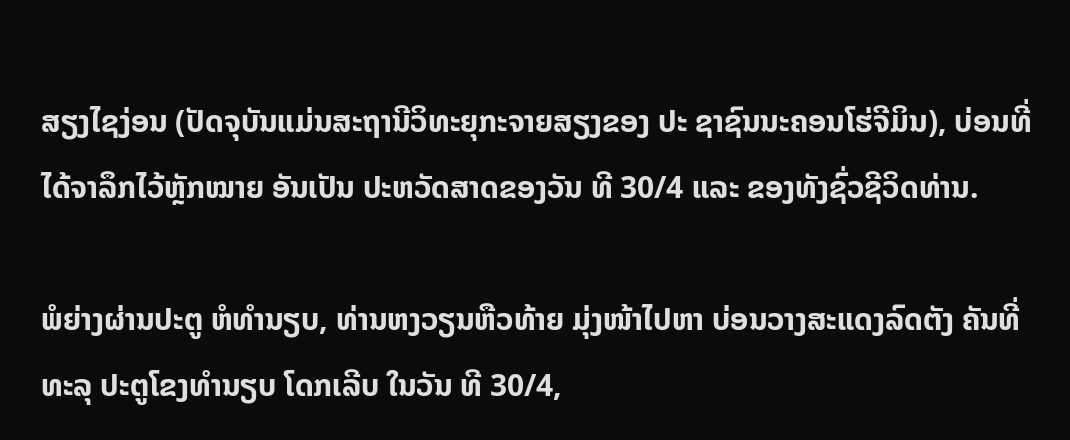ສຽງໄຊງ່ອນ (ປັດຈຸບັນແມ່ນສະຖານີວິທະຍຸກະຈາຍສຽງຂອງ ປະ ຊາຊົນນະຄອນໂຮ່ຈີມິນ), ບ່ອນທີ່ໄດ້ຈາລຶກໄວ້ຫຼັກໝາຍ ອັນເປັນ ປະຫວັດສາດຂອງວັນ ທີ 30/4 ແລະ ຂອງທັງຊົ່ວຊີວິດທ່ານ.

ພໍຍ່າງຜ່ານປະຕູ ຫໍທໍານຽບ, ທ່ານຫງວຽນຫືວທ້າຍ ມຸ່ງໜ້າໄປຫາ ບ່ອນວາງສະແດງລົດຕັງ ຄັນທີ່ທະລຸ ປະຕູໂຂງທຳນຽບ ໂດກເລີບ ໃນວັນ ທີ 30/4,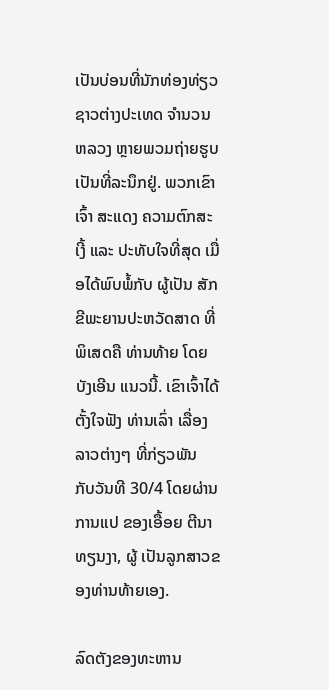ເປັນບ່ອນທີ່ນັກທ່ອງທ່ຽວ ຊາວຕ່າງປະເທດ ຈຳນວນ ຫລວງ ຫຼາຍພວມຖ່າຍຮູບເປັນທີ່ລະນຶກຢູ່. ພວກເຂົາເຈົ້າ ສະແດງ ຄວາມຕົກສະເງີ້ ແລະ ປະທັບໃຈທີ່ສຸດ ເມື່ອໄດ້ພົບພ້ໍກັບ ຜູ້ເປັນ ສັກຂີພະຍານປະຫວັດສາດ ທີ່ພິເສດຄື ທ່ານທ້າຍ ໂດຍບັງເອີນ ແນວນີ້. ເຂົາເຈົ້າໄດ້ຕັ້ງໃຈຟັງ ທ່ານເລົ່າ ເລື່ອງລາວຕ່າງໆ ທີ່ກ່ຽວພັນ ກັບວັນທີ 30/4 ໂດຍຜ່ານການແປ ຂອງເອື້ອຍ ຕີນາ ທຽນງາ, ຜູ້ ເປັນລູກສາວຂອງທ່ານທ້າຍເອງ.

ລົດຕັງຂອງທະຫານ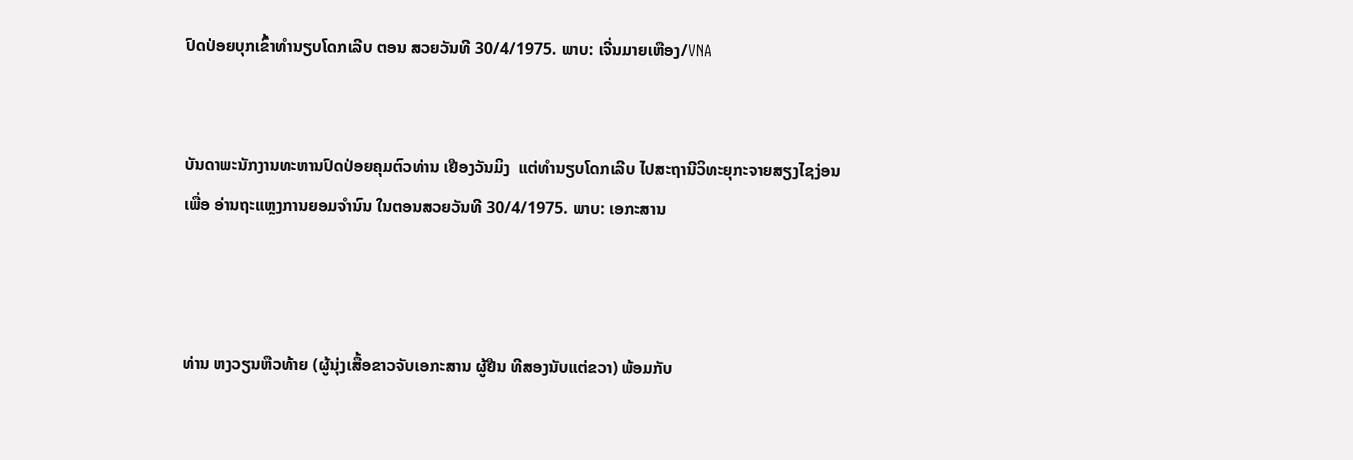ປົດປ່ອຍບຸກເຂົ້າທຳນຽບໂດກເລີບ ຕອນ ສວຍວັນທີ 30/4/1975. ພາບ: ເຈີ່ນມາຍເຫືອງ/VNA


ບັນດາພະນັກງານທະຫານປົດປ່ອຍຄຸມຕົວທ່ານ ເຢືອງວັນມິງ  ແຕ່ທຳນຽບໂດກເລີບ ໄປສະຖານີວິທະຍຸກະຈາຍສຽງໄຊງ່ອນ
ເພື່ອ ອ່ານຖະແຫຼງການຍອມຈຳນົນ ໃນຕອນສວຍວັນທີ 30/4/1975. ພາບ: ເອກະສານ



ທ່ານ ຫງວຽນຫືວທ້າຍ (ຜູ້ນຸ່ງເສື້ອຂາວຈັບເອກະສານ ຜູ້ຢືນ ທີສອງນັບແຕ່ຂວາ) ພ້ອມກັບ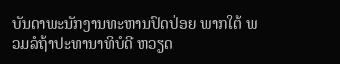ບັນດາພະນັກງານທະຫານປົດປ່ອຍ ພາກໃຕ້ ພວມລໍຖ້າປະທານາທິບໍດີ ຫວຽດ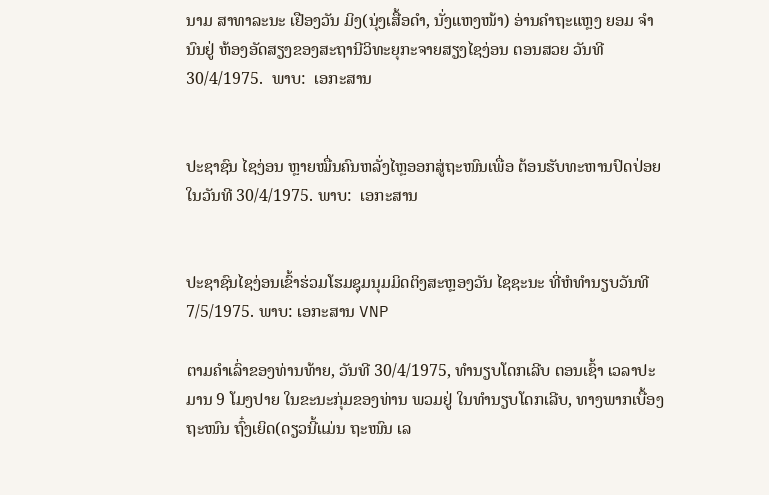ນາມ ສາທາລະນະ ເຢືອງວັນ ມິງ(ນຸ່ງເສື້ອດຳ, ນັ່ງແຫງໜ້າ) ອ່ານຄຳຖະແຫຼງ ຍອມ ຈຳນົນຢູ່ ຫ້ອງອັດສຽງຂອງສະຖານີວິທະຍຸກະຈາຍສຽງໄຊງ່ອນ ຕອນສວຍ ວັນທີ 30/4/1975.  ພາບ:  ເອກະສານ


ປະຊາຊົນ ໄຊງ່ອນ ຫຼາຍໝື່ນຄົນຫລັ່ງໄຫຼອອກສູ່ຖະໜົນເພື່ອ ຕ້ອນຮັບທະຫານປົດປ່ອຍໃນວັນທີ 30/4/1975. ພາບ:  ເອກະສານ


ປະຊາຊົນໄຊງ່ອນເຂົ້າຮ່ວມໂຮມຊຸມນຸມມິດຕິງສະຫຼອງວັນ ໄຊຊະນະ ທີ່ຫໍທໍານຽບວັນທີ 7/5/1975. ພາບ: ເອກະສານ VNP

ຕາມຄໍາເລົ່າຂອງທ່ານທ້າຍ, ວັນທີ 30/4/1975, ທຳນຽບໂດກເລີບ ຕອນເຊົ້າ ເວລາປະມານ 9 ໂມງປາຍ ໃນຂະນະກຸ່ມຂອງທ່ານ ພວມຢູ່ ໃນທຳນຽບໂດກເລີບ, ທາງພາກເບື້ອງຖະໜົນ ຖົ໋ງເຍິດ(ດຽວນີ້ແມ່ນ ຖະໜົນ ເລ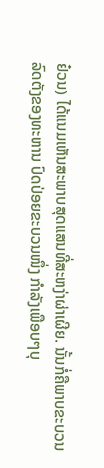ຢ໋ວນ) ໄດ້ແນມເຫັນສະພາບສຸດແສນທີ່ສະຫງ່າຜ່າເຜີຍ. ນັ້ນກໍ່ຄືພາບຂະບວນ ລົດຕັງຂອງທະຫານ ປົດປ່ອຍຂະບວນໜຶ່ງ ກຳລັງເພືອບໆບຸ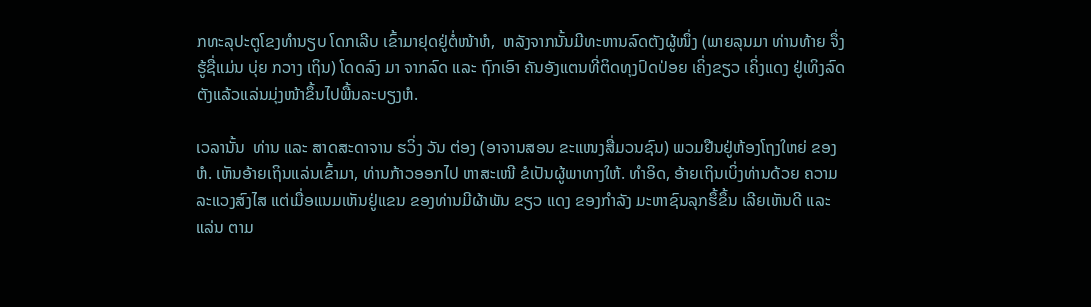ກທະລຸປະຕູໂຂງທຳນຽບ ໂດກເລີບ ເຂົ້າມາຢຸດຢູ່ຕໍ່ໜ້າຫໍ,  ຫລັງຈາກນັ້ນມີທະຫານລົດຕັງຜູ້ໜຶ່ງ (ພາຍລຸນມາ ທ່ານທ້າຍ ຈຶ່ງ ຮູ້ຊື່ແມ່ນ ບຸ່ຍ ກວາງ ເຖິນ) ໂດດລົງ ມາ ຈາກລົດ ແລະ ຖົກເອົາ ຄັນອັງແຕນທີ່ຕິດທຸງປົດປ່ອຍ ເຄິ່ງຂຽວ ເຄິ່ງແດງ ຢູ່ເທິງລົດຕັງແລ້ວແລ່ນມຸ່ງໜ້າຂຶ້ນໄປພື້ນລະບຽງຫໍ.

ເວລານັ້ນ  ທ່ານ ແລະ ສາດສະດາຈານ ຮວິ່ງ ວັນ ຕ່ອງ (ອາຈານສອນ ຂະແໜງສື່ມວນຊົນ) ພວມຢືນຢູ່ຫ້ອງໂຖງໃຫຍ່ ຂອງ ຫໍ. ເຫັນອ້າຍເຖິນແລ່ນເຂົ້າມາ, ທ່ານກ້າວອອກໄປ ຫາສະເໜີ ຂໍເປັນຜູ້ພາທາງໃຫ້. ທຳອິດ, ອ້າຍເຖິນເບິ່ງທ່ານດ້ວຍ ຄວາມ ລະແວງສົງໄສ ແຕ່ເມື່ອແນມເຫັນຢູ່ແຂນ ຂອງທ່ານມີຜ້າພັນ ຂຽວ ແດງ ຂອງກຳລັງ ມະຫາຊົນລຸກຮຶ້ຂຶ້ນ ເລີຍເຫັນດີ ແລະ ແລ່ນ ຕາມ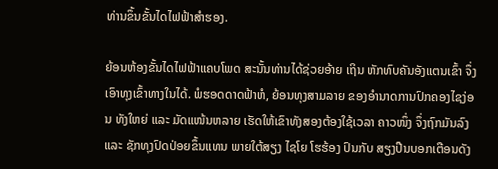ທ່ານຂຶ້ນຂັ້ນໄດໄຟຟ້າສຳຮອງ.

ຍ້ອນຫ້ອງຂັ້ນໄດໄຟຟ້າແຄບໂພດ ສະນັ້ນທ່ານໄດ້ຊ່ວຍອ້າຍ ເຖິນ ຫັກທົບຄັນອັງແຕນເຂົ້າ ຈຶ່ງເອົາທຸງເຂົ້າທາງໃນໄດ້. ພໍຮອດດາດຟ້າຫໍ, ຍ້ອນທຸງສາມລາຍ ຂອງອຳນາດການປົກຄອງໄຊງ່ອນ ທັງໃຫຍ່ ແລະ ມັດແໜ້ນຫລາຍ ເຮັດໃຫ້ເຂົາທັງສອງຕ້ອງໃຊ້ເວລາ ຄາວໜຶ່ງ ຈຶ່ງຖົກມັນລົງ ແລະ ຊັກທຸງປົດປ່ອຍຂຶ້ນແທນ ພາຍໃຕ້ສຽງ ໄຊໂຍ ໂຮຮ້ອງ ປົນກັບ ສຽງປືນບອກເຕືອນດັງ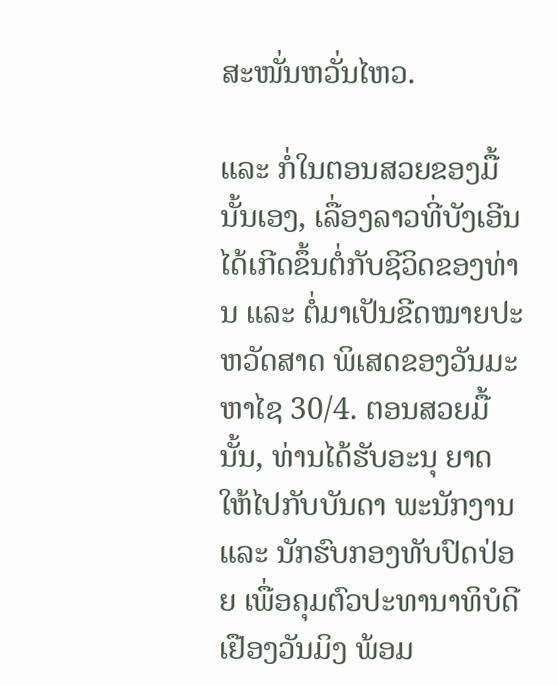ສະໜັ່ນຫວັ່ນໄຫວ.

ແລະ ກ່ໍໃນຕອນສວຍຂອງມື້ນັ້ນເອງ, ເລື່ອງລາວທີ່ບັງເອີນໄດ້ເກີດຂຶ້ນຕໍ່ກັບຊີວິດຂອງທ່ານ ແລະ ຕໍ່ມາເປັນຂີດໝາຍປະຫວັດສາດ ພິເສດຂອງວັນມະຫາໄຊ 30/4. ຕອນສວຍມື້ນັ້ນ, ທ່ານໄດ້ຮັບອະນຸ ຍາດ ໃຫ້ໄປກັບບັນດາ ພະນັກງານ ແລະ ນັກຮົບກອງທັບປົດປ່ອຍ ເພື່ອຄຸມຕົວປະທານາທິບໍດີ ເຢືອງວັນມິງ ພ້ອມ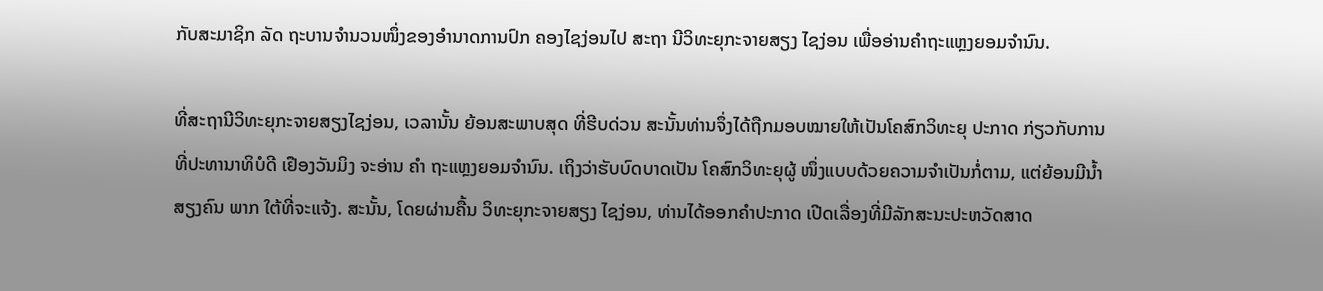ກັບສະມາຊິກ ລັດ ຖະບານຈຳນວນໜຶ່ງຂອງອຳນາດການປົກ ຄອງໄຊງ່ອນໄປ ສະຖາ ນີວິທະຍຸກະຈາຍສຽງ ໄຊງ່ອນ ເພື່ອອ່ານຄຳຖະແຫຼງຍອມຈຳນົນ.

ທີ່ສະຖານີວິທະຍຸກະຈາຍສຽງໄຊງ່ອນ, ເວລານັ້ນ ຍ້ອນສະພາບສຸດ ທີ່ຮີບດ່ວນ ສະນັ້ນທ່ານຈຶ່ງໄດ້ຖືກມອບໝາຍໃຫ້ເປັນໂຄສົກວິທະຍຸ ປະກາດ ກ່ຽວກັບການທີ່ປະທານາທິບໍດີ ເຢືອງວັນມິງ ຈະອ່ານ ຄຳ ຖະແຫຼງຍອມຈຳນົນ. ເຖິງວ່າຮັບບົດບາດເປັນ ໂຄສົກວິທະຍຸຜູ້ ໜຶ່ງແບບດ້ວຍຄວາມຈໍາເປັນກ່ໍຕາມ, ແຕ່ຍ້ອນມີນ້ຳສຽງຄົນ ພາກ ໃຕ້ທີ່ຈະແຈ້ງ. ສະນັ້ນ, ໂດຍຜ່ານຄື້ນ ວິທະຍຸກະຈາຍສຽງ ໄຊງ່ອນ, ທ່ານໄດ້ອອກຄໍາປະກາດ ເປີດເລື່ອງທີ່ມີລັກສະນະປະຫວັດສາດ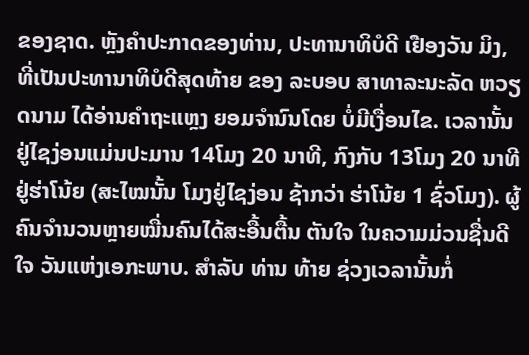ຂອງຊາດ. ຫຼັງຄຳປະກາດຂອງທ່ານ, ປະທານາທິບໍດີ ເຢືອງວັນ ມິງ, ທີ່ເປັນປະທານາທິບໍດີສຸດທ້າຍ ຂອງ ລະບອບ ສາທາລະນະລັດ ຫວຽດນາມ ໄດ້ອ່ານຄຳຖະແຫຼງ ຍອມຈຳນົນໂດຍ ບ່ໍມີເງື່ອນໄຂ. ເວລານັ້ນ ຢູ່ໄຊງ່ອນແມ່ນປະມານ 14ໂມງ 20 ນາທີ, ກົງກັບ 13ໂມງ 20 ນາທີ ຢູ່ຮ່າໂນ້ຍ (ສະໄໝນັ້ນ ໂມງຢູ່ໄຊງ່ອນ ຊ້າກວ່າ ຮ່າໂນ້ຍ 1 ຊົ່ວໂມງ). ຜູ້ຄົນຈຳນວນຫຼາຍໝື່ນຄົນໄດ້ສະອື້ນຕື້ນ ຕັນໃຈ ໃນຄວາມມ່ວນຊື່ນດີໃຈ ວັນແຫ່ງເອກະພາບ. ສຳລັບ ທ່ານ ທ້າຍ ຊ່ວງເວລານັ້ນກໍ່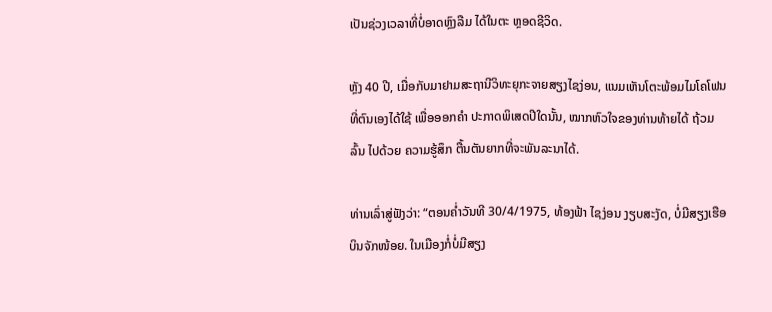ເປັນຊ່ວງເວລາທີ່ບ່ໍອາດຫຼົງລືມ ໄດ້ໃນຕະ ຫຼອດຊີວິດ.

ຫຼັງ 40 ປີ, ເມື່ອກັບມາຢາມສະຖານີວິທະຍຸກະຈາຍສຽງໄຊງ່ອນ, ແນມເຫັນໂຕະພ້ອມໄມໂຄໂຟນ ທີ່ຕົນເອງໄດ້ໃຊ້ ເພື່ອອອກຄຳ ປະກາດພິເສດປີໃດນັ້ນ, ໝາກຫົວໃຈຂອງທ່ານທ້າຍໄດ້ ຖ້ວມລົ້ນ ໄປດ້ວຍ ຄວາມຮູ້ສຶກ ຕື້ນຕັນຍາກທີ່ຈະພັນລະນາໄດ້.

ທ່ານເລົ່າສູ່ຟັງວ່າ: “ຕອນຄ່ຳວັນທີ 30/4/1975, ທ້ອງຟ້າ ໄຊງ່ອນ ງຽບສະງັດ, ບ່ໍມີສຽງເຮືອບິນຈັກໜ້ອຍ. ໃນເມືອງກ່ໍບ່ໍມີສຽງ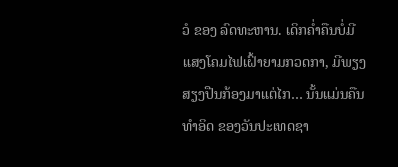ວໍ ຂອງ ລົດທະຫານ. ເດິກຄໍ່າຄືນບໍ່ມີແສງໂຄມໄຟເຝົ້າຍາມກວດກາ, ມີພຽງສຽງປືນກ້ອງມາແຕ່ໄກ… ນັ້ນແມ່ນຄືນທໍາອິດ ຂອງວັນປະເທດຊາ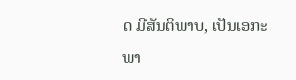ດ ມີສັນຕິພາບ, ເປັນເອກະພາ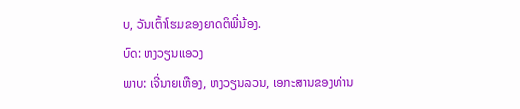ບ, ວັນເຕົ້າໂຮມຂອງຍາດຕິພີ່ນ້ອງ.
ບົດ: ຫງວຽນແອວງ
ພາບ: ເຈີ່ນາຍເຫືອງ, ຫງວຽນລວນ, ເອກະສານຂອງທ່ານ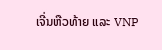ເຈີ່ນຫືວທ້າຍ ແລະ VNP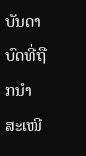ບັນດາບົດທີ່ຖືກນຳສະເໜີ